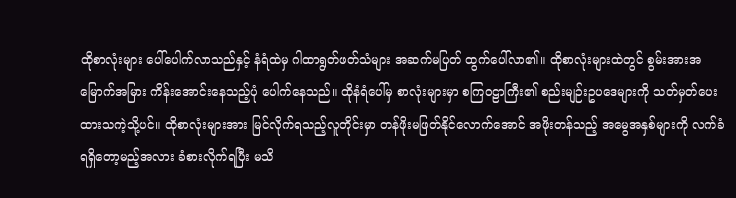ထိုစာလုံးများ ပေါ်ပေါက်လာသည်နှင့် နံရံထဲမှ ဂါထာရွတ်ဖတ်သံများ အဆက်မပြတ် ထွက်ပေါ်လာ၏။ ထိုစာလုံးများထဲတွင် စွမ်းအားအမြောက်အမြား ကိန်းအောင်းနေသည့်ပုံ ပေါက်နေသည်။ ထိုနံရံပေါ်မှ စာလုံးများမှာ စကြဝဠာကြီး၏ စည်းမျဉ်းဥပဒေများကို သတ်မှတ်ပေးထားသကဲ့သို့ပင်။ ထိုစာလုံးများအား မြင်လိုက်ရသည့်လူတိုင်းမှာ တန်ဖိုးမဖြတ်နိုင်လောက်အောင် အဖိုးတန်သည့် အမွေအနှစ်များကို လက်ခံရရှိတော့မည့်အလား ခံစားလိုက်ရပြီး မသိ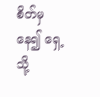စိတ်မှနေ၍ ရှေ့သို့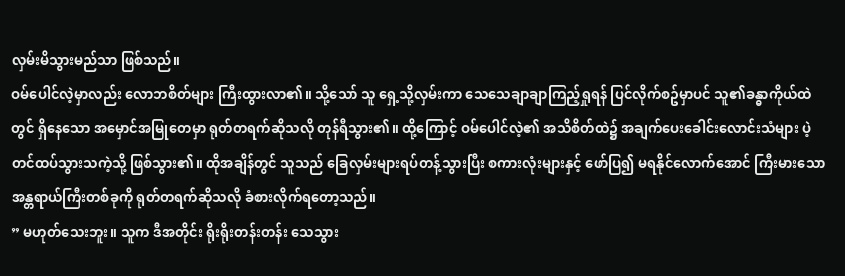လှမ်းမိသွားမည်သာ ဖြစ်သည်။
ဝမ်ပေါင်လဲ့မှာလည်း လောဘစိတ်များ ကြီးထွားလာ၏။ သို့သော် သူ ရှေ့သို့လှမ်းကာ သေသေချာချာကြည့်ရှုရန် ပြင်လိုက်စဥ်မှာပင် သူ၏ခန္ဓာကိုယ်ထဲတွင် ရှိနေသော အမှောင်အမြုတေမှာ ရုတ်တရက်ဆိုသလို တုန်ရီသွား၏။ ထို့ကြောင့် ဝမ်ပေါင်လဲ့၏ အသိစိတ်ထဲ၌ အချက်ပေးခေါင်းလောင်းသံများ ပဲ့တင်ထပ်သွားသကဲ့သို့ ဖြစ်သွား၏။ ထိုအချိန်တွင် သူသည် ခြေလှမ်းများရပ်တန့်သွားပြီး စကားလုံးများနှင့် ဖော်ပြ၍ မရနိုင်လောက်အောင် ကြီးမားသော အန္တရာယ်ကြီးတစ်ခုကို ရုတ်တရက်ဆိုသလို ခံစားလိုက်ရတော့သည်။
” မဟုတ်သေးဘူး။ သူက ဒီအတိုင်း ရိုးရိုးတန်းတန်း သေသွား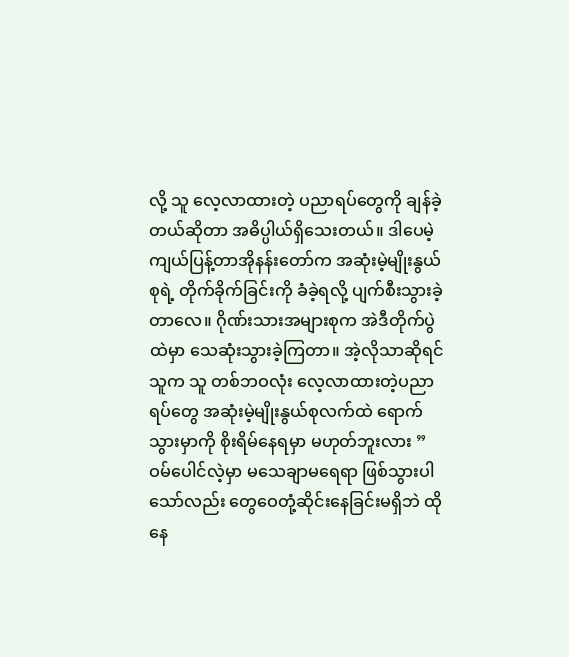လို့ သူ လေ့လာထားတဲ့ ပညာရပ်တွေကို ချန်ခဲ့တယ်ဆိုတာ အဓိပ္ပါယ်ရှိသေးတယ်။ ဒါပေမဲ့ ကျယ်ပြန့်တာအိုနန်းတော်က အဆုံးမဲ့မျိုးနွယ်စုရဲ့ တိုက်ခိုက်ခြင်းကို ခံခဲ့ရလို့ ပျက်စီးသွားခဲ့တာလေ။ ဂိုဏ်းသားအများစုက အဲဒီတိုက်ပွဲထဲမှာ သေဆုံးသွားခဲ့ကြတာ။ အဲ့လိုသာဆိုရင် သူက သူ တစ်ဘဝလုံး လေ့လာထားတဲ့ပညာရပ်တွေ အဆုံးမဲ့မျိုးနွယ်စုလက်ထဲ ရောက်သွားမှာကို စိုးရိမ်နေရမှာ မဟုတ်ဘူးလား ” ဝမ်ပေါင်လဲ့မှာ မသေချာမရေရာ ဖြစ်သွားပါသော်လည်း တွေဝေတုံ့ဆိုင်းနေခြင်းမရှိဘဲ ထိုနေ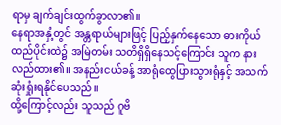ရာမှ ချက်ချင်းထွက်ခွာလာ၏။
နေရာအနှံ့တွင် အန္တရာယ်များဖြင့် ပြည့်နှက်နေသော ဓားကိုယ်ထည်ပိုင်းထဲ၌ အမြဲတမ်း သတိရှိရှိနေသင့်ကြောင်း သူက နားလည်ထား၏။ အနည်းငယ်ခန့် အာရုံထွေပြားသွားရုံနှင့် အသက်ဆုံးရှုံးရနိုင်ပေသည်။
ထို့ကြောင့်လည်း သူသည် ဂူဗိ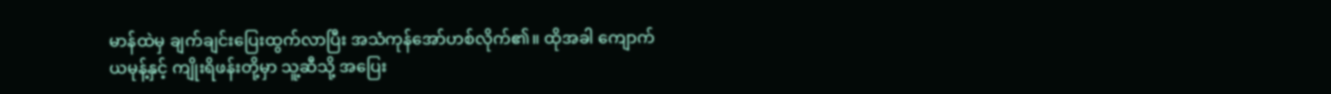မာန်ထဲမှ ချက်ချင်းပြေးထွက်လာပြီး အသံကုန်အော်ဟစ်လိုက်၏။ ထိုအခါ ကျောက်ယမုန့်နှင့် ကျိုးရိဖန်းတို့မှာ သူ့ဆီသို့ အပြေး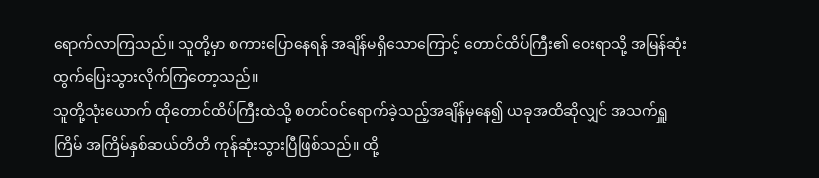ရောက်လာကြသည်။ သူတို့မှာ စကားပြောနေရန် အချိန်မရှိသောကြောင့် တောင်ထိပ်ကြီး၏ ဝေးရာသို့ အမြန်ဆုံး ထွက်ပြေးသွားလိုက်ကြတော့သည်။
သူတို့သုံးယောက် ထိုတောင်ထိပ်ကြီးထဲသို့ စတင်ဝင်ရောက်ခဲ့သည့်အချိန်မှနေ၍ ယခုအထိဆိုလျှင် အသက်ရှူကြိမ် အကြိမ်နှစ်ဆယ်တိတိ ကုန်ဆုံးသွားပြီဖြစ်သည်။ ထို့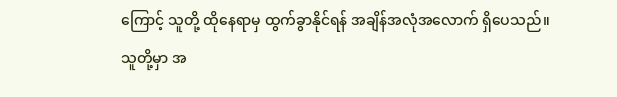ကြောင့် သူတို့ ထိုနေရာမှ ထွက်ခွာနိုင်ရန် အချိန်အလုံအလောက် ရှိပေသည်။ သူတို့မှာ အ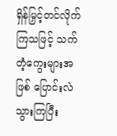ရှိန်မြှင့်တင်လိုက်ကြသဖြင့် သက်တံ့ကွေးများအဖြစ် ပြောင်းလဲသွားကြပြီး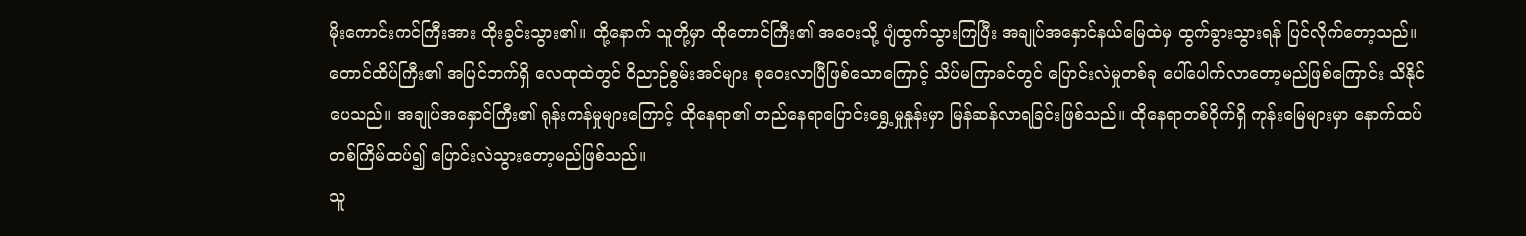မိုးကောင်းကင်ကြီးအား ထိုးခွင်းသွား၏။ ထို့နောက် သူတို့မှာ ထိုတောင်ကြီး၏ အဝေးသို့ ပျံထွက်သွားကြပြီး အချုပ်အနှောင်နယ်မြေထဲမှ ထွက်ခွားသွားရန် ပြင်လိုက်တော့သည်။
တောင်ထိပ်ကြီး၏ အပြင်ဘက်ရှိ လေထုထဲတွင် ဝိညာဉ်စွမ်းအင်များ စုဝေးလာပြီဖြစ်သောကြောင့် သိပ်မကြာခင်တွင် ပြောင်းလဲမှုတစ်ခု ပေါ်ပေါက်လာတော့မည်ဖြစ်ကြောင်း သိနိုင်ပေသည်။ အချုပ်အနှောင်ကြီး၏ ရုန်းကန်မှုများကြောင့် ထိုနေရာ၏ တည်နေရာပြောင်းရွှေ့မှုနှုန်းမှာ မြန်ဆန်လာရခြင်းဖြစ်သည်။ ထိုနေရာတစ်ဝိုက်ရှိ ကုန်းမြေများမှာ နောက်ထပ်တစ်ကြိမ်ထပ်၍ ပြောင်းလဲသွားတော့မည်ဖြစ်သည်။
သူ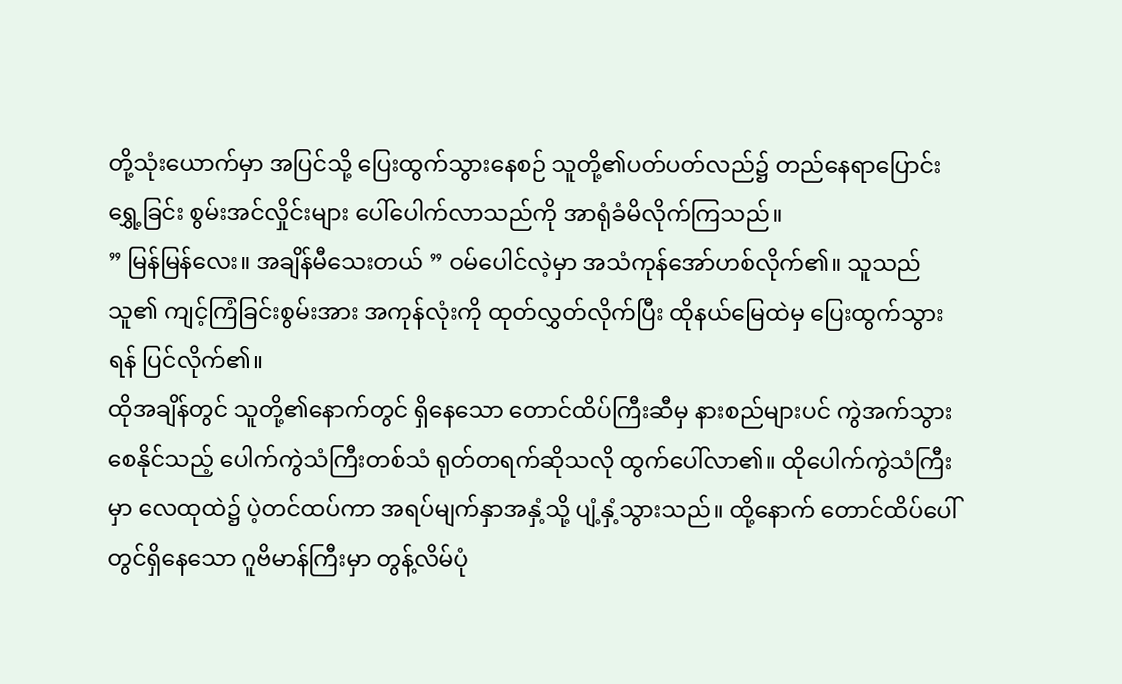တို့သုံးယောက်မှာ အပြင်သို့ ပြေးထွက်သွားနေစဉ် သူတို့၏ပတ်ပတ်လည်၌ တည်နေရာပြောင်းရွှေ့ခြင်း စွမ်းအင်လှိုင်းများ ပေါ်ပေါက်လာသည်ကို အာရုံခံမိလိုက်ကြသည်။
” မြန်မြန်လေး။ အချိန်မီသေးတယ် ” ဝမ်ပေါင်လဲ့မှာ အသံကုန်အော်ဟစ်လိုက်၏။ သူသည် သူ၏ ကျင့်ကြံခြင်းစွမ်းအား အကုန်လုံးကို ထုတ်လွှတ်လိုက်ပြီး ထိုနယ်မြေထဲမှ ပြေးထွက်သွားရန် ပြင်လိုက်၏။
ထိုအချိန်တွင် သူတို့၏နောက်တွင် ရှိနေသော တောင်ထိပ်ကြီးဆီမှ နားစည်များပင် ကွဲအက်သွားစေနိုင်သည့် ပေါက်ကွဲသံကြီးတစ်သံ ရုတ်တရက်ဆိုသလို ထွက်ပေါ်လာ၏။ ထိုပေါက်ကွဲသံကြီးမှာ လေထုထဲ၌ ပဲ့တင်ထပ်ကာ အရပ်မျက်နှာအနှံ့သို့ ပျံ့နှံ့သွားသည်။ ထို့နောက် တောင်ထိပ်ပေါ်တွင်ရှိနေသော ဂူဗိမာန်ကြီးမှာ တွန့်လိမ်ပုံ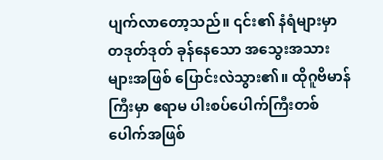ပျက်လာတော့သည်။ ၎င်း၏ နံရံများမှာ တဒုတ်ဒုတ် ခုန်နေသော အသွေးအသားများအဖြစ် ပြောင်းလဲသွား၏။ ထိုဂူဗိမာန်ကြီးမှာ ဧရာမ ပါးစပ်ပေါက်ကြီးတစ်ပေါက်အဖြစ်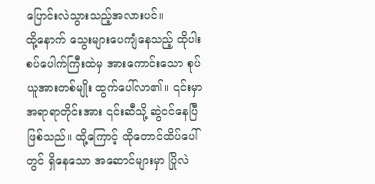ပြောင်းလဲသွားသည့်အလားပင်။
ထို့နောက် သွေးများပေကျံနေသည့် ထိုပါးစပ်ပေါက်ကြီးထဲမှ အားကောင်းသော စုပ်ယူအားတစ်မျိုး ထွက်ပေါ်လာ၏။ ၎င်းမှာ အရာရာတိုင်းအား ၎င်းဆီသို့ ဆွဲငင်နေပြီဖြစ်သည်။ ထို့ကြောင့် ထိုတောင်ထိပ်ပေါ်တွင် ရှိနေသော အဆောင်များမှာ ပြိုလဲ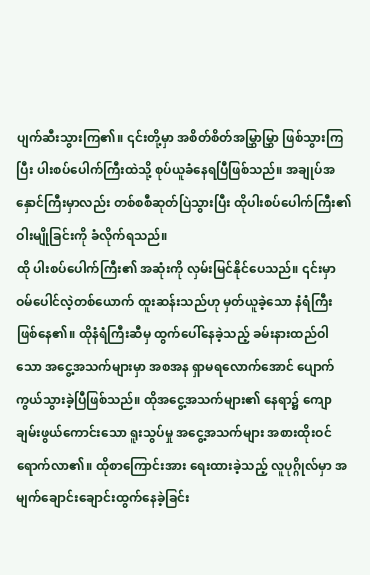ပျက်ဆီးသွားကြ၏။ ၎င်းတို့မှာ အစိတ်စိတ်အမြွှာမြွှာ ဖြစ်သွားကြပြီး ပါးစပ်ပေါက်ကြီးထဲသို့ စုပ်ယူခံနေရပြီဖြစ်သည်။ အချုပ်အနှောင်ကြီးမှာလည်း တစ်စစီဆုတ်ပြဲသွားပြီး ထိုပါးစပ်ပေါက်ကြီး၏ ဝါးမျိုခြင်းကို ခံလိုက်ရသည်။
ထို ပါးစပ်ပေါက်ကြီး၏ အဆုံးကို လှမ်းမြင်နိုင်ပေသည်။ ၎င်းမှာ ဝမ်ပေါင်လဲ့တစ်ယောက် ထူးဆန်းသည်ဟု မှတ်ယူခဲ့သော နံရံကြီး ဖြစ်နေ၏။ ထိုနံရံကြီးဆီမှ ထွက်ပေါ်နေခဲ့သည့် ခမ်းနားထည်ဝါသော အငွေ့အသက်များမှာ အစအန ရှာမရလောက်အောင် ပျောက်ကွယ်သွားခဲ့ပြီဖြစ်သည်။ ထိုအငွေ့အသက်များ၏ နေရာ၌ ကျောချမ်းဖွယ်ကောင်းသော ရူးသွပ်မှု အငွေ့အသက်များ အစားထိုးဝင်ရောက်လာ၏။ ထိုစာကြောင်းအား ရေးထားခဲ့သည့် လူပုဂ္ဂိုလ်မှာ အမျက်ချောင်းချောင်းထွက်နေခဲ့ခြင်း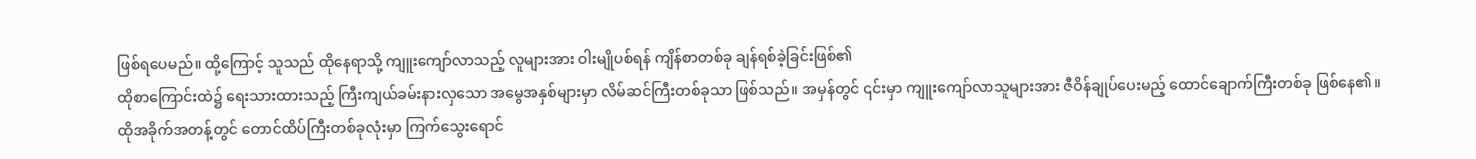ဖြစ်ရပေမည်။ ထို့ကြောင့် သူသည် ထိုနေရာသို့ ကျူးကျော်လာသည့် လူများအား ဝါးမျိုပစ်ရန် ကျိန်စာတစ်ခု ချန်ရစ်ခဲ့ခြင်းဖြစ်၏
ထိုစာကြောင်းထဲ၌ ရေးသားထားသည့် ကြီးကျယ်ခမ်းနားလှသော အမွေအနှစ်များမှာ လိမ်ဆင်ကြီးတစ်ခုသာ ဖြစ်သည်။ အမှန်တွင် ၎င်းမှာ ကျူးကျော်လာသူများအား ဇီဝိန်ချုပ်ပေးမည့် ထောင်ချောက်ကြီးတစ်ခု ဖြစ်နေ၏။
ထိုအခိုက်အတန့်တွင် တောင်ထိပ်ကြီးတစ်ခုလုံးမှာ ကြက်သွေးရောင်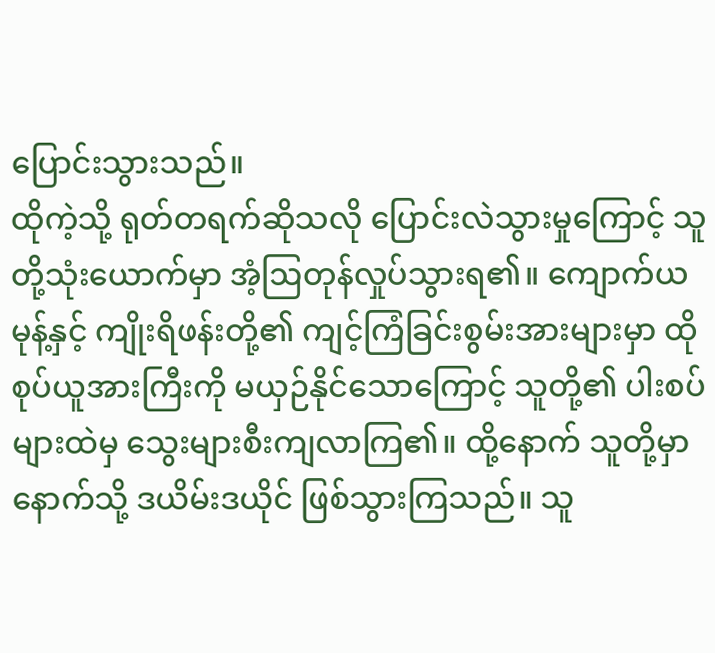ပြောင်းသွားသည်။
ထိုကဲ့သို့ ရုတ်တရက်ဆိုသလို ပြောင်းလဲသွားမှုကြောင့် သူတို့သုံးယောက်မှာ အံ့ဩတုန်လှုပ်သွားရ၏။ ကျောက်ယမုန့်နှင့် ကျိုးရိဖန်းတို့၏ ကျင့်ကြံခြင်းစွမ်းအားများမှာ ထိုစုပ်ယူအားကြီးကို မယှဉ်နိုင်သောကြောင့် သူတို့၏ ပါးစပ်များထဲမှ သွေးများစီးကျလာကြ၏။ ထို့နောက် သူတို့မှာ နောက်သို့ ဒယိမ်းဒယိုင် ဖြစ်သွားကြသည်။ သူ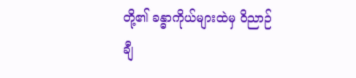တို့၏ ခန္ဓာကိုယ်များထဲမှ ဝိညာဉ်ချီ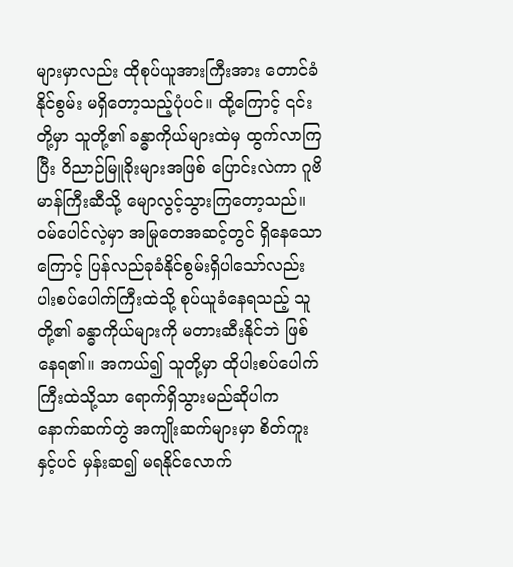များမှာလည်း ထိုစုပ်ယူအားကြီးအား တောင်ခံနိုင်စွမ်း မရှိတော့သည့်ပုံပင်။ ထို့ကြောင့် ၎င်းတို့မှာ သူတို့၏ ခန္ဓာကိုယ်များထဲမှ ထွက်လာကြပြီး ဝိညာဉ်မြူခိုးများအဖြစ် ပြောင်းလဲကာ ဂူဗိမာန်ကြီးဆီသို့ မျောလွင့်သွားကြတော့သည်။
ဝမ်ပေါင်လဲ့မှာ အမြုတေအဆင့်တွင် ရှိနေသောကြောင့် ပြန်လည်ခုခံနိုင်စွမ်းရှိပါသော်လည်း ပါးစပ်ပေါက်ကြီးထဲသို့ စုပ်ယူခံနေရသည့် သူတို့၏ ခန္ဓာကိုယ်များကို မတားဆီးနိုင်ဘဲ ဖြစ်နေရ၏။ အကယ်၍ သူတို့မှာ ထိုပါးစပ်ပေါက်ကြီးထဲသို့သာ ရောက်ရှိသွားမည်ဆိုပါက နောက်ဆက်တွဲ အကျိုးဆက်များမှာ စိတ်ကူးနှင့်ပင် မှန်းဆ၍ မရနိုင်လောက်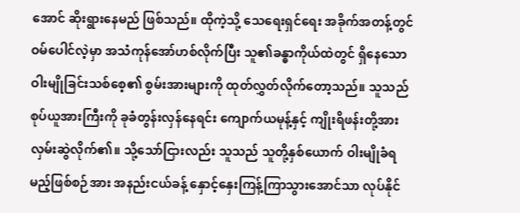အောင် ဆိုးရွားနေမည် ဖြစ်သည်။ ထိုကဲ့သို့ သေရေးရှင်ရေး အခိုက်အတန့်တွင် ဝမ်ပေါင်လဲ့မှာ အသံကုန်အော်ဟစ်လိုက်ပြီး သူ၏ခန္ဓာကိုယ်ထဲတွင် ရှိနေသော ဝါးမျိုခြင်းသစ်စေ့၏ စွမ်းအားများကို ထုတ်လွှတ်လိုက်တော့သည်။ သူသည် စုပ်ယူအားကြီးကို ခုခံတွန်းလှန်နေရင်း ကျောက်ယမုန့်နှင့် ကျိုးရိဖန်းတို့အား လှမ်းဆွဲလိုက်၏။ သို့သော်ငြားလည်း သူသည် သူတို့နှစ်ယောက် ဝါးမျိုခံရမည့်ဖြစ်စဉ်အား အနည်းငယ်ခန့် နှောင့်နှေးကြန့်ကြာသွားအောင်သာ လုပ်နိုင်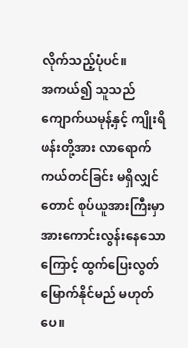လိုက်သည့်ပုံပင်။
အကယ်၍ သူသည် ကျောက်ယမုန့်နှင့် ကျိုးရိဖန်းတို့အား လာရောက်ကယ်တင်ခြင်း မရှိလျှင်တောင် စုပ်ယူအားကြီးမှာ အားကောင်းလွန်းနေသောကြောင့် ထွက်ပြေးလွတ်မြောက်နိုင်မည် မဟုတ်ပေ။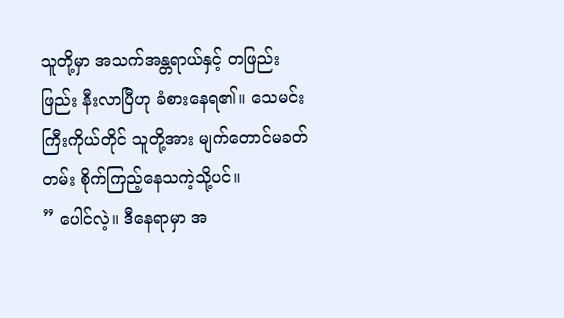သူတို့မှာ အသက်အန္တရာယ်နှင့် တဖြည်းဖြည်း နီးလာပြီဟု ခံစားနေရ၏။ သေမင်းကြီးကိုယ်တိုင် သူတို့အား မျက်တောင်မခတ်တမ်း စိုက်ကြည့်နေသကဲ့သို့ပင်။
” ပေါင်လဲ့။ ဒီနေရာမှာ အ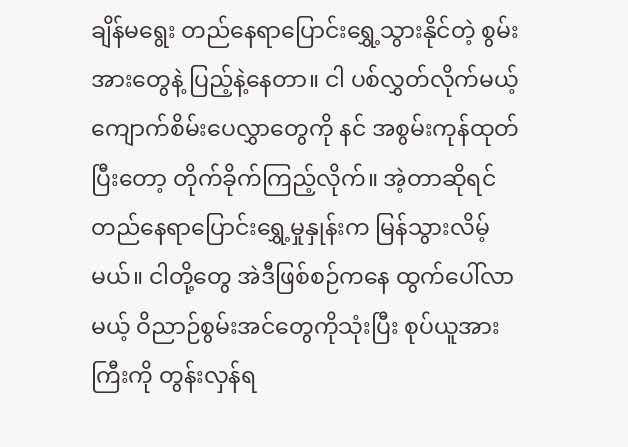ချိန်မရွေး တည်နေရာပြောင်းရွှေ့သွားနိုင်တဲ့ စွမ်းအားတွေနဲ့ ပြည့်နဲ့နေတာ။ ငါ ပစ်လွှတ်လိုက်မယ့် ကျောက်စိမ်းပေလွှာတွေကို နင် အစွမ်းကုန်ထုတ်ပြီးတော့ တိုက်ခိုက်ကြည့်လိုက်။ အဲ့တာဆိုရင် တည်နေရာပြောင်းရွှေ့မှုနှုန်းက မြန်သွားလိမ့်မယ်။ ငါတို့တွေ အဲဒီဖြစ်စဉ်ကနေ ထွက်ပေါ်လာမယ့် ဝိညာဉ်စွမ်းအင်တွေကိုသုံးပြီး စုပ်ယူအားကြီးကို တွန်းလှန်ရ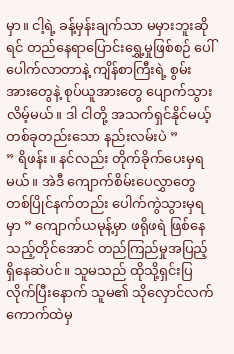မှာ။ ငါ့ရဲ့ ခန့်မှန်းချက်သာ မမှားဘူးဆိုရင် တည်နေရာပြောင်းရွှေ့မှုဖြစ်စဉ် ပေါ်ပေါက်လာတာနဲ့ ကျိန်စာကြီးရဲ့ စွမ်းအားတွေနဲ့ စုပ်ယူအားတွေ ပျောက်သွားလိမ့်မယ်။ ဒါ ငါတို့ အသက်ရှင်နိုင်မယ့် တစ်ခုတည်းသော နည်းလမ်းပဲ ”
” ရိဖန်း။ နင်လည်း တိုက်ခိုက်ပေးမှရမယ်။ အဲဒီ ကျောက်စိမ်းပေလွှာတွေ တစ်ပြိုင်နက်တည်း ပေါက်ကွဲသွားမှရမှာ ” ကျောက်ယမုန့်မှာ ဖရိုဖရဲ ဖြစ်နေသည့်တိုင်အောင် တည်ကြည်မှုအပြည့် ရှိနေဆဲပင်။ သူမသည် ထိုသို့ရှင်းပြလိုက်ပြီးနောက် သူမ၏ သိုလှောင်လက်ကောက်ထဲမှ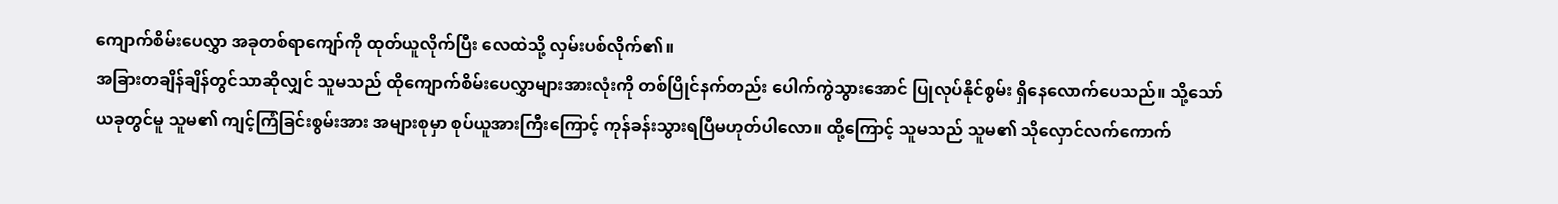ကျောက်စိမ်းပေလွှာ အခုတစ်ရာကျော်ကို ထုတ်ယူလိုက်ပြီး လေထဲသို့ လှမ်းပစ်လိုက်၏။
အခြားတချိန်ချိန်တွင်သာဆိုလျှင် သူမသည် ထိုကျောက်စိမ်းပေလွှာများအားလုံးကို တစ်ပြိုင်နက်တည်း ပေါက်ကွဲသွားအောင် ပြုလုပ်နိုင်စွမ်း ရှိနေလောက်ပေသည်။ သို့သော် ယခုတွင်မူ သူမ၏ ကျင့်ကြံခြင်းစွမ်းအား အများစုမှာ စုပ်ယူအားကြီးကြောင့် ကုန်ခန်းသွားရပြီမဟုတ်ပါလော။ ထို့ကြောင့် သူမသည် သူမ၏ သိုလှောင်လက်ကောက်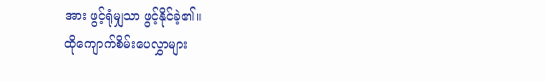အား ဖွင့်ရုံမျှသာ ဖွင့်နိုင်ခဲ့၏။
ထိုကျောက်စိမ်းပေလွှာများ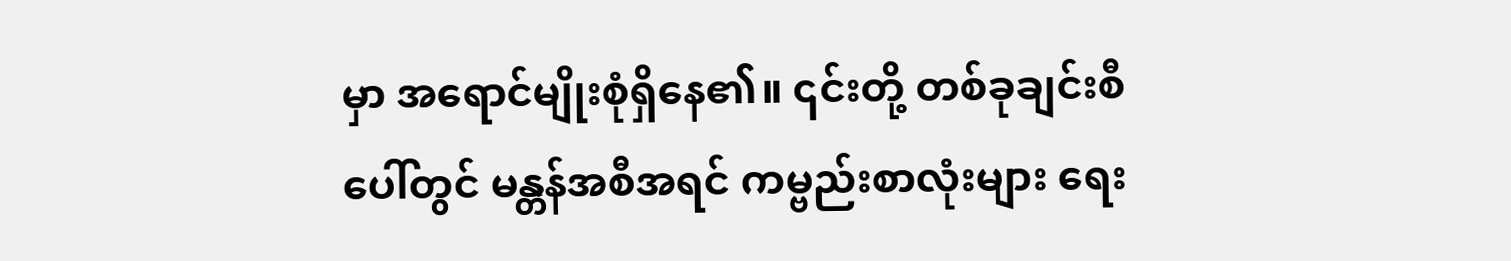မှာ အရောင်မျိုးစုံရှိနေ၏။ ၎င်းတို့ တစ်ခုချင်းစီပေါ်တွင် မန္တန်အစီအရင် ကမ္ဗည်းစာလုံးများ ရေး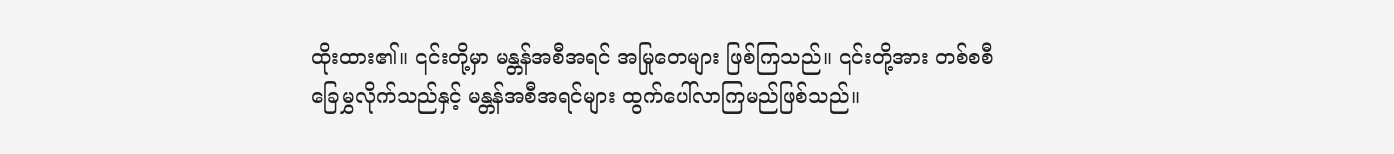ထိုးထား၏။ ၎င်းတို့မှာ မန္တန်အစီအရင် အမြုတေများ ဖြစ်ကြသည်။ ၎င်းတို့အား တစ်စစီ ခြေမွှလိုက်သည်နှင့် မန္တန်အစီအရင်များ ထွက်ပေါ်လာကြမည်ဖြစ်သည်။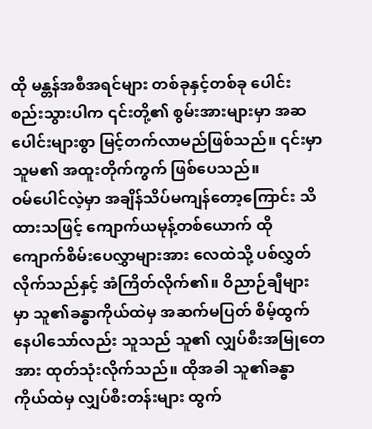ထို မန္တန်အစီအရင်များ တစ်ခုနှင့်တစ်ခု ပေါင်းစည်းသွားပါက ၎င်းတို့၏ စွမ်းအားများမှာ အဆပေါင်းများစွာ မြင့်တက်လာမည်ဖြစ်သည်။ ၎င်းမှာ သူမ၏ အထူးတိုက်ကွက် ဖြစ်ပေသည်။
ဝမ်ပေါင်လဲ့မှာ အချိန်သိပ်မကျန်တော့ကြောင်း သိထားသဖြင့် ကျောက်ယမုန့်တစ်ယောက် ထိုကျောက်စိမ်းပေလွှာများအား လေထဲသို့ ပစ်လွှတ်လိုက်သည်နှင့် အံကြိတ်လိုက်၏။ ဝိညာဉ်ချီများမှာ သူ၏ခန္ဓာကိုယ်ထဲမှ အဆက်မပြတ် စိမ့်ထွက်နေပါသော်လည်း သူသည် သူ၏ လျှပ်စီးအမြုတေအား ထုတ်သုံးလိုက်သည်။ ထိုအခါ သူ၏ခန္ဓာကိုယ်ထဲမှ လျှပ်စီးတန်းများ ထွက်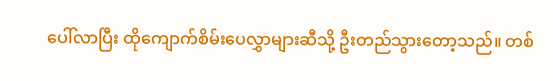ပေါ်လာပြီး ထိုကျောက်စိမ်းပေလွှာများဆီသို့ ဦးတည်သွားတော့သည်။ တစ်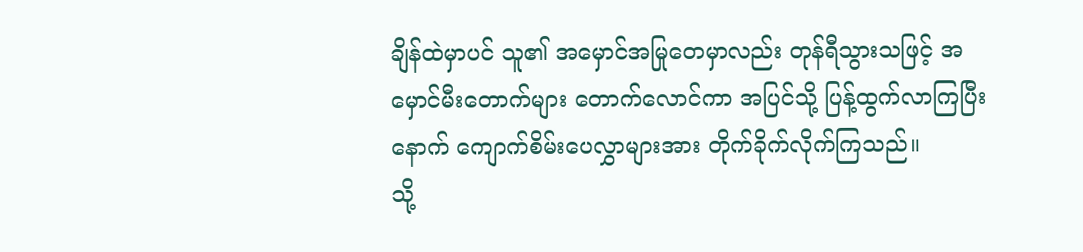ချိန်ထဲမှာပင် သူ၏ အမှောင်အမြုတေမှာလည်း တုန်ရီသွားသဖြင့် အမှောင်မီးတောက်များ တောက်လောင်ကာ အပြင်သို့ ပြန့်ထွက်လာကြပြီးနောက် ကျောက်စိမ်းပေလွှာများအား တိုက်ခိုက်လိုက်ကြသည်။
သို့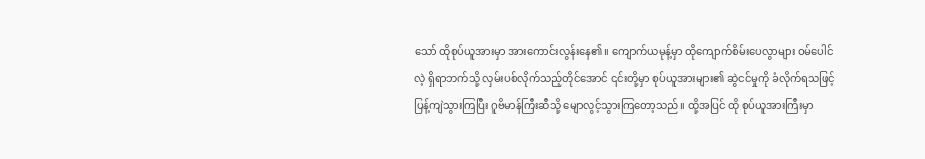သော် ထိုစုပ်ယူအားမှာ အားကောင်းလွန်းနေ၏။ ကျောက်ယမုန့်မှာ ထိုကျောက်စိမ်းပေလွာများ ဝမ်ပေါင်လဲ့ ရှိရာဘက်သို့ လှမ်းပစ်လိုက်သည့်တိုင်အောင် ၎င်းတို့မှာ စုပ်ယူအားများ၏ ဆွဲငင်မှုကို ခံလိုက်ရသဖြင့် ပြန့်ကျဲသွားကြပြီး ဂူဗိမာန်ကြီးဆီသို့ မျောလွင့်သွားကြတော့သည်။ ထို့အပြင် ထို စုပ်ယူအားကြီးမှာ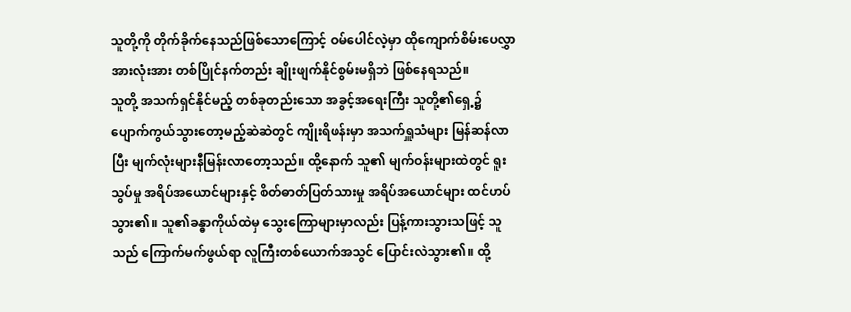သူတို့ကို တိုက်ခိုက်နေသည်ဖြစ်သောကြောင့် ဝမ်ပေါင်လဲ့မှာ ထိုကျောက်စိမ်းပေလွှာ အားလုံးအား တစ်ပြိုင်နက်တည်း ချိုးဖျက်နိုင်စွမ်းမရှိဘဲ ဖြစ်နေရသည်။
သူတို့ အသက်ရှင်နိုင်မည့် တစ်ခုတည်းသော အခွင့်အရေးကြီး သူတို့၏ရှေ့၌ ပျောက်ကွယ်သွားတော့မည့်ဆဲဆဲတွင် ကျိုးရိဖန်းမှာ အသက်ရှူသံများ မြန်ဆန်လာပြီး မျက်လုံးများနီမြန်းလာတော့သည်။ ထို့နောက် သူ၏ မျက်ဝန်းများထဲတွင် ရူးသွပ်မှု အရိပ်အယောင်များနှင့် စိတ်ဓာတ်ပြတ်သားမှု အရိပ်အယောင်များ ထင်ဟပ်သွား၏။ သူ၏ခန္ဓာကိုယ်ထဲမှ သွေးကြောများမှာလည်း ပြန့်ကားသွားသဖြင့် သူသည် ကြောက်မက်ဖွယ်ရာ လူကြီးတစ်ယောက်အသွင် ပြောင်းလဲသွား၏။ ထို့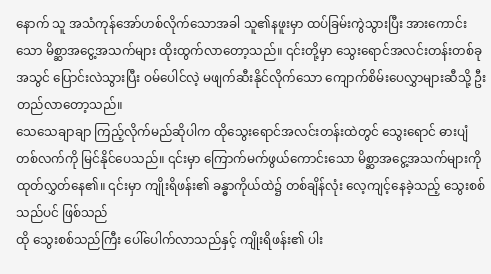နောက် သူ အသံကုန်အော်ဟစ်လိုက်သောအခါ သူ၏နဖူးမှာ ထပ်ခြမ်းကွဲသွားပြီး အားကောင်းသော မိစ္ဆာအငွေ့အသက်များ ထိုးထွက်လာတော့သည်။ ၎င်းတို့မှာ သွေးရောင်အလင်းတန်းတစ်ခုအသွင် ပြောင်းလဲသွားပြီး ဝမ်ပေါင်လဲ့ မဖျက်ဆီးနိုင်လိုက်သော ကျောက်စိမ်းပေလွှာများဆီသို့ ဦးတည်လာတော့သည်။
သေသေချာချာ ကြည့်လိုက်မည်ဆိုပါက ထိုသွေးရောင်အလင်းတန်းထဲတွင် သွေးရောင် ဓားပျံတစ်လက်ကို မြင်နိုင်ပေသည်။ ၎င်းမှာ ကြောက်မက်ဖွယ်ကောင်းသော မိစ္ဆာအငွေ့အသက်များကို ထုတ်လွှတ်နေ၏။ ၎င်းမှာ ကျိုးရိဖန်း၏ ခန္ဓာကိုယ်ထဲ၌ တစ်ချိန်လုံး လေ့ကျင့်နေခဲ့သည့် သွေးစစ်သည်ပင် ဖြစ်သည်
ထို သွေးစစ်သည်ကြီး ပေါ်ပေါက်လာသည်နှင့် ကျိုးရိဖန်း၏ ပါး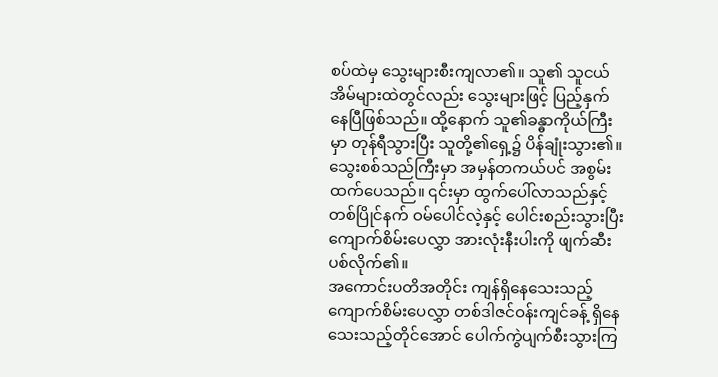စပ်ထဲမှ သွေးများစီးကျလာ၏။ သူ၏ သူငယ်အိမ်များထဲတွင်လည်း သွေးများဖြင့် ပြည့်နှက်နေပြီဖြစ်သည်။ ထို့နောက် သူ၏ခန္ဓာကိုယ်ကြီးမှာ တုန်ရီသွားပြီး သူတို့၏ရှေ့၌ ပိန်ချုံးသွား၏။ သွေးစစ်သည်ကြီးမှာ အမှန်တကယ်ပင် အစွမ်းထက်ပေသည်။ ၎င်းမှာ ထွက်ပေါ်လာသည်နှင့် တစ်ပြိုင်နက် ဝမ်ပေါင်လဲ့နှင့် ပေါင်းစည်းသွားပြီး ကျောက်စိမ်းပေလွှာ အားလုံးနီးပါးကို ဖျက်ဆီးပစ်လိုက်၏။
အကောင်းပတိအတိုင်း ကျန်ရှိနေသေးသည့် ကျောက်စိမ်းပေလွှာ တစ်ဒါဇင်ဝန်းကျင်ခန့် ရှိနေသေးသည့်တိုင်အောင် ပေါက်ကွဲပျက်စီးသွားကြ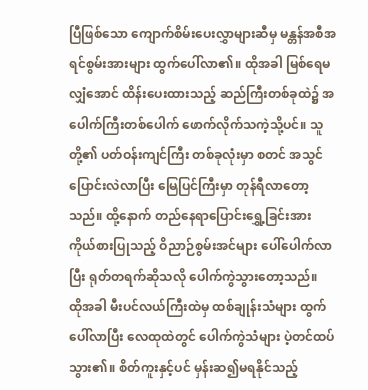ပြီဖြစ်သော ကျောက်စိမ်းပေးလွှာများဆီမှ မန္တန်အစီအရင်စွမ်းအားများ ထွက်ပေါ်လာ၏။ ထိုအခါ မြစ်ရေမလျှံအောင် ထိန်းပေးထားသည့် ဆည်ကြီးတစ်ခုထဲ၌ အပေါက်ကြီးတစ်ပေါက် ဖောက်လိုက်သကဲ့သို့ပင်။ သူတို့၏ ပတ်ဝန်းကျင်ကြီး တစ်ခုလုံးမှာ စတင် အသွင်ပြောင်းလဲလာပြီး မြေပြင်ကြီးမှာ တုန်ရီလာတော့သည်။ ထို့နောက် တည်နေရာပြောင်းရွှေ့ခြင်းအား ကိုယ်စားပြုသည့် ဝိညာဉ်စွမ်းအင်များ ပေါ်ပေါက်လာပြီး ရုတ်တရက်ဆိုသလို ပေါက်ကွဲသွားတော့သည်။
ထိုအခါ မီးပင်လယ်ကြီးထဲမှ ထစ်ချုန်းသံများ ထွက်ပေါ်လာပြီး လေထုထဲတွင် ပေါက်ကွဲသံများ ပဲ့တင်ထပ်သွား၏။ စိတ်ကူးနှင့်ပင် မှန်းဆ၍မရနိုင်သည့်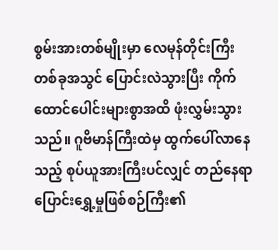စွမ်းအားတစ်မျိုးမှာ လေမုန်တိုင်းကြီးတစ်ခုအသွင် ပြောင်းလဲသွားပြီး ကိုက်ထောင်ပေါင်းများစွာအထိ ဖုံးလွှမ်းသွားသည်။ ဂူဗိမာန်ကြီးထဲမှ ထွက်ပေါ်လာနေသည့် စုပ်ယူအားကြီးပင်လျှင် တည်နေရာပြောင်းရွှေ့မှုဖြစ်စဉ်ကြီး၏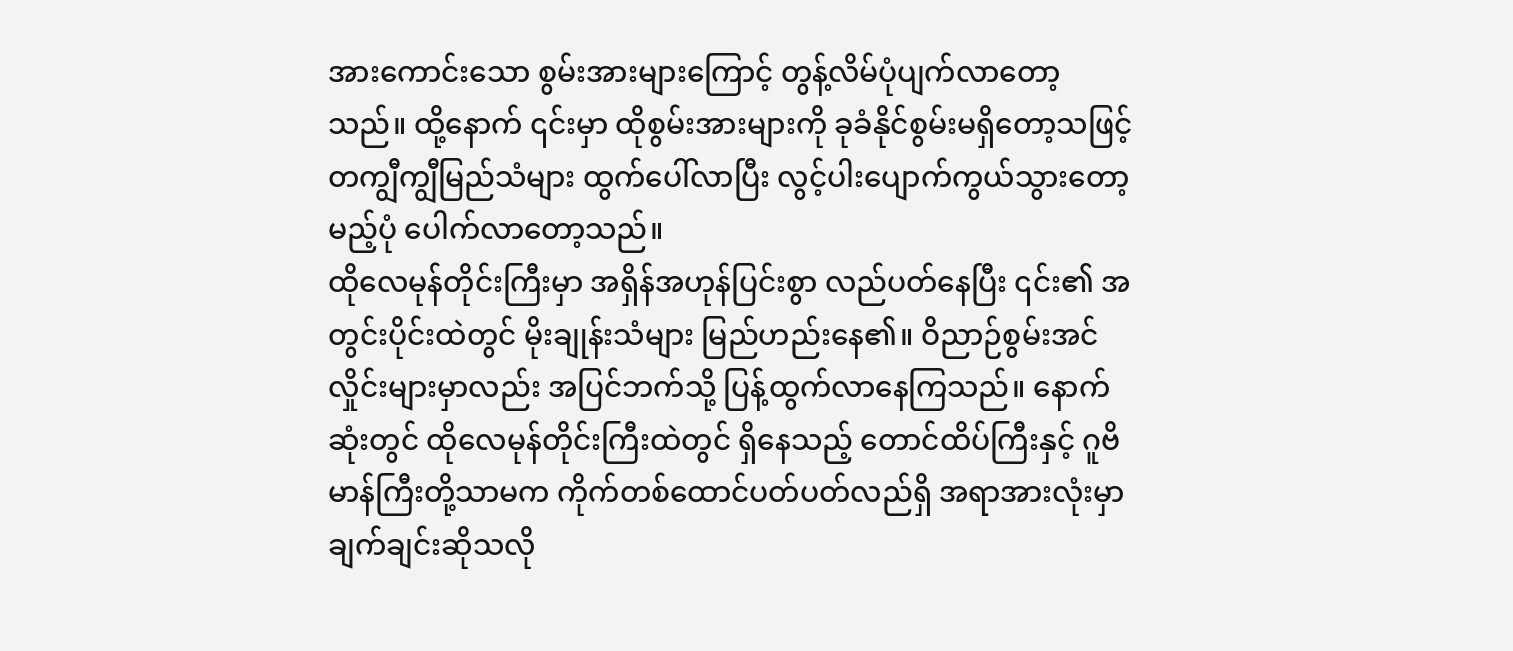အားကောင်းသော စွမ်းအားများကြောင့် တွန့်လိမ်ပုံပျက်လာတော့သည်။ ထို့နောက် ၎င်းမှာ ထိုစွမ်းအားများကို ခုခံနိုင်စွမ်းမရှိတော့သဖြင့် တကျွီကျွီမြည်သံများ ထွက်ပေါ်လာပြီး လွင့်ပါးပျောက်ကွယ်သွားတော့မည့်ပုံ ပေါက်လာတော့သည်။
ထိုလေမုန်တိုင်းကြီးမှာ အရှိန်အဟုန်ပြင်းစွာ လည်ပတ်နေပြီး ၎င်း၏ အတွင်းပိုင်းထဲတွင် မိုးချုန်းသံများ မြည်ဟည်းနေ၏။ ဝိညာဉ်စွမ်းအင်လှိုင်းများမှာလည်း အပြင်ဘက်သို့ ပြန့်ထွက်လာနေကြသည်။ နောက်ဆုံးတွင် ထိုလေမုန်တိုင်းကြီးထဲတွင် ရှိနေသည့် တောင်ထိပ်ကြီးနှင့် ဂူဗိမာန်ကြီးတို့သာမက ကိုက်တစ်ထောင်ပတ်ပတ်လည်ရှိ အရာအားလုံးမှာ ချက်ချင်းဆိုသလို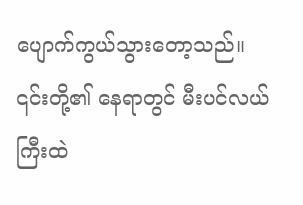ပျောက်ကွယ်သွားတော့သည်။
၎င်းတို့၏ နေရာတွင် မီးပင်လယ်ကြီးထဲ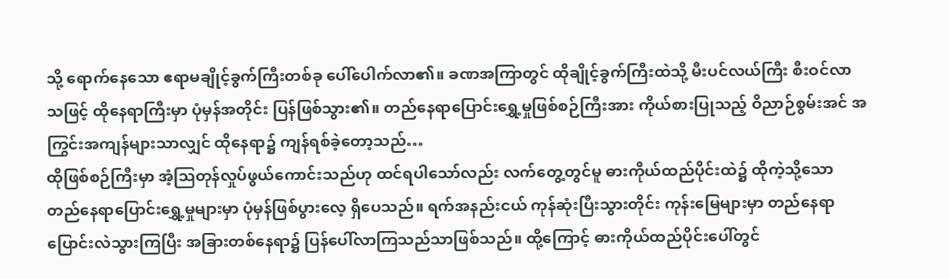သို့ ရောက်နေသော ဧရာမချိုင့်ခွက်ကြီးတစ်ခု ပေါ်ပေါက်လာ၏။ ခဏအကြာတွင် ထိုချိုင့်ခွက်ကြီးထဲသို့ မီးပင်လယ်ကြီး စီးဝင်လာသဖြင့် ထိုနေရာကြီးမှာ ပုံမှန်အတိုင်း ပြန်ဖြစ်သွား၏။ တည်နေရာပြောင်းရွှေ့မှုဖြစ်စဉ်ကြီးအား ကိုယ်စားပြုသည့် ဝိညာဉ်စွမ်းအင် အကြွင်းအကျန်များသာလျှင် ထိုနေရာ၌ ကျန်ရစ်ခဲ့တော့သည်…
ထိုဖြစ်စဉ်ကြီးမှာ အံ့ဩတုန်လှုပ်ဖွယ်ကောင်းသည်ဟု ထင်ရပါသော်လည်း လက်တွေ့တွင်မူ ဓားကိုယ်ထည်ပိုင်းထဲ၌ ထိုကဲ့သို့သော တည်နေရာပြောင်းရွှေ့မှုများမှာ ပုံမှန်ဖြစ်ပွားလေ့ ရှိပေသည်။ ရက်အနည်းငယ် ကုန်ဆုံးပြီးသွားတိုင်း ကုန်းမြေများမှာ တည်နေရာပြောင်းလဲသွားကြပြီး အခြားတစ်နေရာ၌ ပြန်ပေါ်လာကြသည်သာဖြစ်သည်။ ထို့ကြောင့် ဓားကိုယ်ထည်ပိုင်းပေါ်တွင်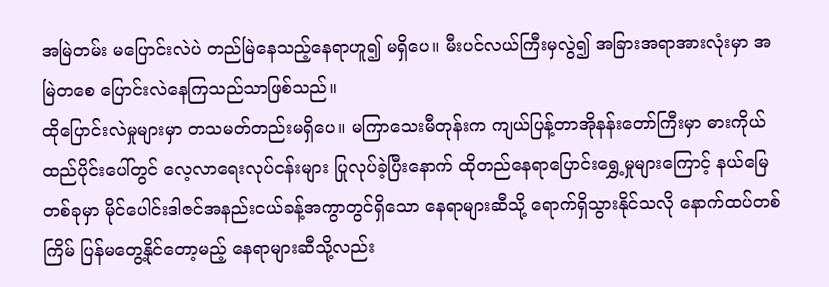အမြဲတမ်း မပြောင်းလဲပဲ တည်မြဲနေသည့်နေရာဟူ၍ မရှိပေ။ မီးပင်လယ်ကြီးမှလွဲ၍ အခြားအရာအားလုံးမှာ အမြဲတစေ ပြောင်းလဲနေကြသည်သာဖြစ်သည်။
ထိုပြောင်းလဲမှုများမှာ တသမတ်တည်းမရှိပေ။ မကြာသေးမီတုန်းက ကျယ်ပြန့်တာအိုနန်းတော်ကြီးမှာ ဓားကိုယ်ထည်ပိုင်းပေါ်တွင် လေ့လာရေးလုပ်ငန်းများ ပြုလုပ်ခဲ့ပြီးနောက် ထိုတည်နေရာပြောင်းရွှေ့မှုများကြောင့် နယ်မြေတစ်ခုမှာ မိုင်ပေါင်းဒါဇင်အနည်းငယ်ခန့်အကွာတွင်ရှိသော နေရာများဆီသို့ ရောက်ရှိသွားနိုင်သလို နောက်ထပ်တစ်ကြိမ် ပြန်မတွေ့နိုင်တော့မည့် နေရာများဆီသို့လည်း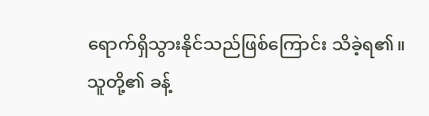ရောက်ရှိသွားနိုင်သည်ဖြစ်ကြောင်း သိခဲ့ရ၏။
သူတို့၏ ခန့်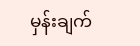မှန်းချက်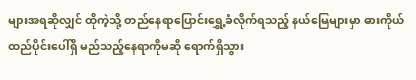များအရဆိုလျှင် ထိုကဲ့သို့ တည်နေရာပြောင်းရွှေ့ခံလိုက်ရသည့် နယ်မြေများမှာ ဓားကိုယ်ထည်ပိုင်းပေါ်ရှိ မည်သည့်နေရာကိုမဆို ရောက်ရှိသွား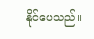နိုင်ပေသည်။